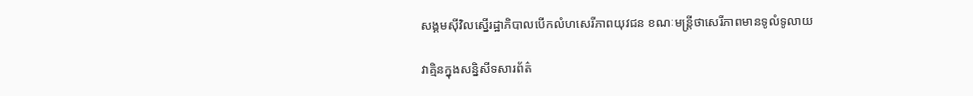សង្គមស៊ីវិលស្នើរដ្ឋាភិបាលបើកលំហសេរីភាពយុវជន ខណៈមន្ត្រីថាសេរីភាពមានទូលំទូលាយ

វាគ្មិនក្នុងសន្និសីទសារព័ត៌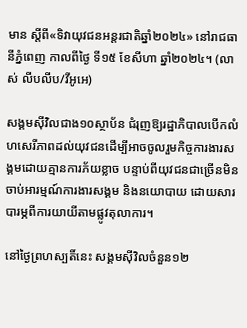មាន ស្តីពី«ទិវាយុវជនអន្តរជាតិឆ្នាំ២០២៤» នៅរាជធានីភ្នំពេញ កាលពីថ្ងៃ ទី១៥ ខែសីហា ឆ្នាំ២០២៤។ (លាស់ លីបលីប/វីអូអេ)

សង្គមស៊ីវិលជាង១០ស្ថាប័ន ជំរុញឱ្យរដ្ឋាភិបាលបើកលំហសេរីភាពដល់យុវជនដើម្បីអាចចូលរួមកិច្ចការងារសង្គមដោយគ្មានការភ័យខ្លាច បន្ទាប់ពីយុវជនជាច្រើនមិនចាប់អារម្មណ៍ការងារសង្គម និងនយោបាយ ដោយសារបារម្ភពីការយាយីតាមផ្លូវតុលាការ។

នៅថ្ងៃព្រហស្បតិ៍នេះ សង្គមស៊ីវិលចំនួន១២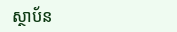ស្ថាប័ន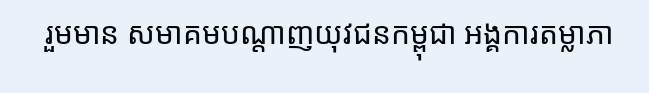រួមមាន សមាគមបណ្តាញយុវជនកម្ពុជា អង្គការតម្លាភា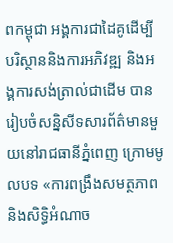ពកម្ពុជា អង្គការជាដៃគូដើម្បីបរិស្ថាននិងការអភិវឌ្ឍ និងអង្គការសង់ត្រាល់ជាដើម បានរៀបចំសន្និសីទសារព័ត៌មានមួយនៅរាជធានីភ្នំពេញ ក្រោមមូលបទ «ការពង្រឹងសមត្ថភាព និងសិទ្ធិអំណាច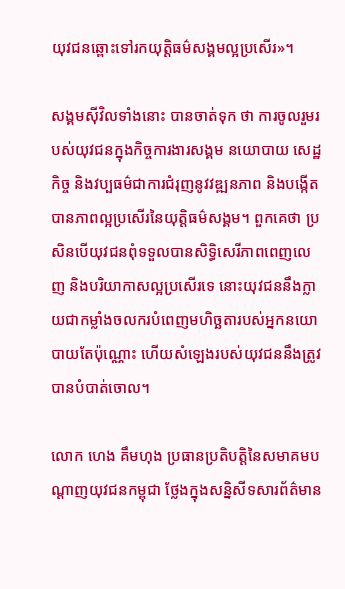យុវជនឆ្ពោះទៅរកយុត្តិធម៌សង្គមល្អប្រសើរ»។

សង្គមស៊ីវិលទាំងនោះ បានចាត់ទុក ថា ការចូលរួមរបស់យុវជនក្នុងកិច្ចការងារសង្គម នយោបាយ សេដ្ឋកិច្ច និងវប្បធម៌ជាការជំរុញនូវវឌ្ឍនភាព និងបង្កើតបានភាពល្អប្រសើរនៃយុត្តិធម៌សង្គម។ ពួកគេថា ប្រសិនបើយុវជនពុំទទួលបានសិទ្ធិសេរីភាពពេញលេញ និងបរិយាកាសល្អប្រសើរទេ នោះយុវជននឹងក្លាយជាកម្លាំងចលករបំពេញមហិច្ឆតារបស់អ្នកនយោបាយតែប៉ុណ្ណោះ ហើយសំឡេងរបស់យុវជននឹងត្រូវបានបំបាត់ចោល។

លោក ហេង គឹមហុង ប្រធានប្រតិបត្តិនៃសមាគមបណ្តាញយុវជនកម្ពុជា ថ្លែងក្នុងសន្និសីទសារព័ត៌មាន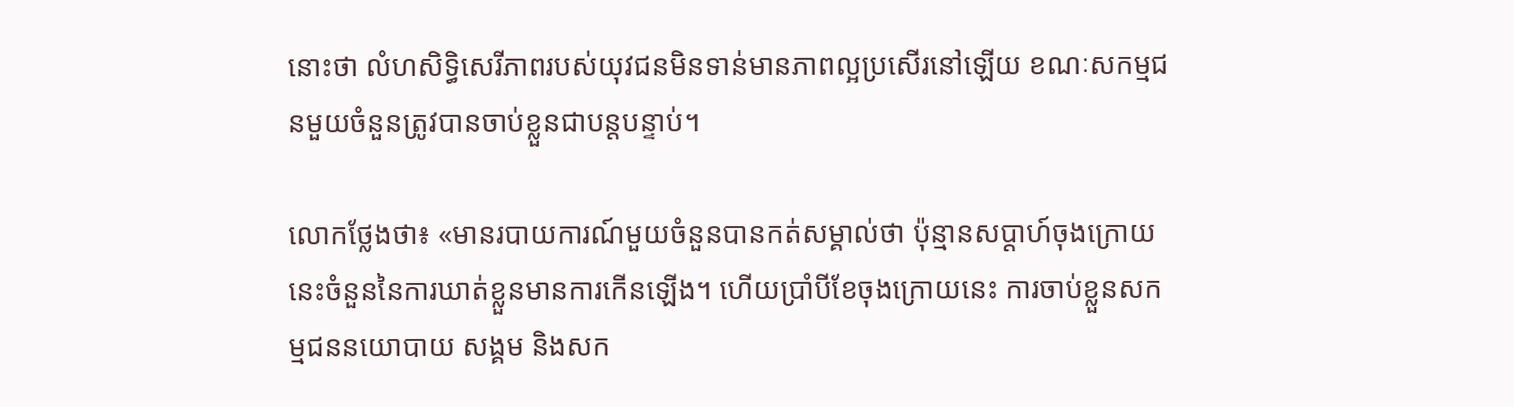នោះថា លំហសិទ្ធិសេរីភាពរបស់យុវជនមិនទាន់មានភាពល្អប្រសើរនៅឡើយ ខណៈសកម្មជនមួយចំនួនត្រូវបានចាប់ខ្លួនជាបន្តបន្ទាប់។

លោកថ្លែងថា៖ «មានរបាយការណ៍មួយចំនួនបានកត់សម្គាល់ថា ប៉ុន្មានសប្ដាហ៍ចុងក្រោយនេះចំនួននៃការឃាត់ខ្លួនមានការកើនឡើង។ ហើយប្រាំបីខែចុងក្រោយនេះ ការចាប់ខ្លួនសកម្មជននយោបាយ សង្គម និងសក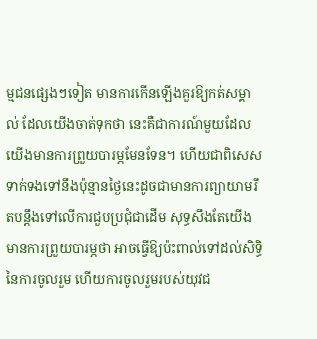ម្មជនផ្សេងៗទៀត មានការកើនឡើងគួរឱ្យកត់សម្គាល់ ដែលយើងចាត់ទុកថា នេះគឺជាការណ៍មួយដែលយើងមានការព្រួយបារម្ភមែនទែន។ ហើយជាពិសេសទាក់ទងទៅនឹងប៉ុន្មានថ្ងៃនេះដូចជាមានការព្យាយាមរឹតបន្តឹងទៅលើការជួបប្រជុំជាដើម សុទ្ធសឹងតែយើងមានការព្រួយបារម្ភថា អាចធ្វើឱ្យប៉ះពាល់ទៅដល់សិទ្ធិនៃការចូលរួម ហើយការចូលរួមរបស់យុវជ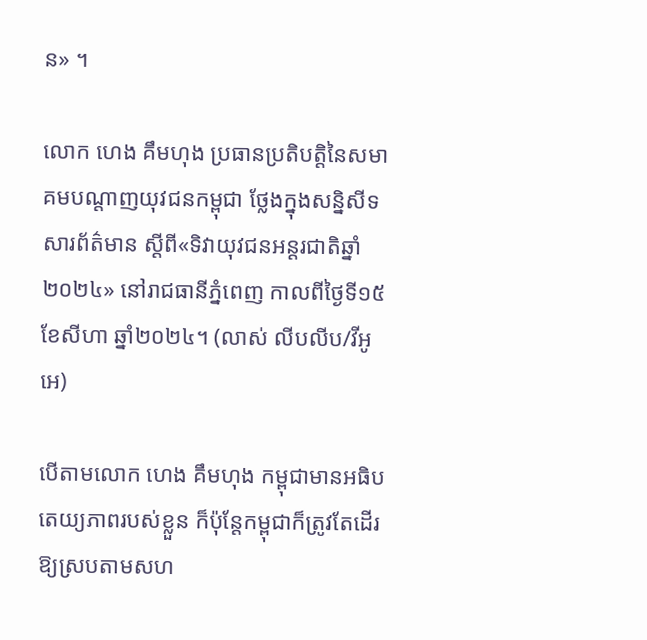ន» ។

លោក ហេង គឹមហុង ប្រធានប្រតិបត្តិនៃសមាគមបណ្តាញយុវជនកម្ពុជា ថ្លែងក្នុងសន្និសីទសារព័ត៌មាន ស្តីពី«ទិវាយុវជនអន្តរជាតិឆ្នាំ២០២៤» នៅរាជធានីភ្នំពេញ កាលពីថ្ងៃទី១៥ ខែសីហា ឆ្នាំ២០២៤។ (លាស់ លីបលីប/វីអូអេ)

បើតាមលោក ហេង គឹមហុង កម្ពុជាមានអធិបតេយ្យភាពរបស់ខ្លួន ក៏ប៉ុន្តែកម្ពុជាក៏ត្រូវតែដើរឱ្យស្របតាមសហ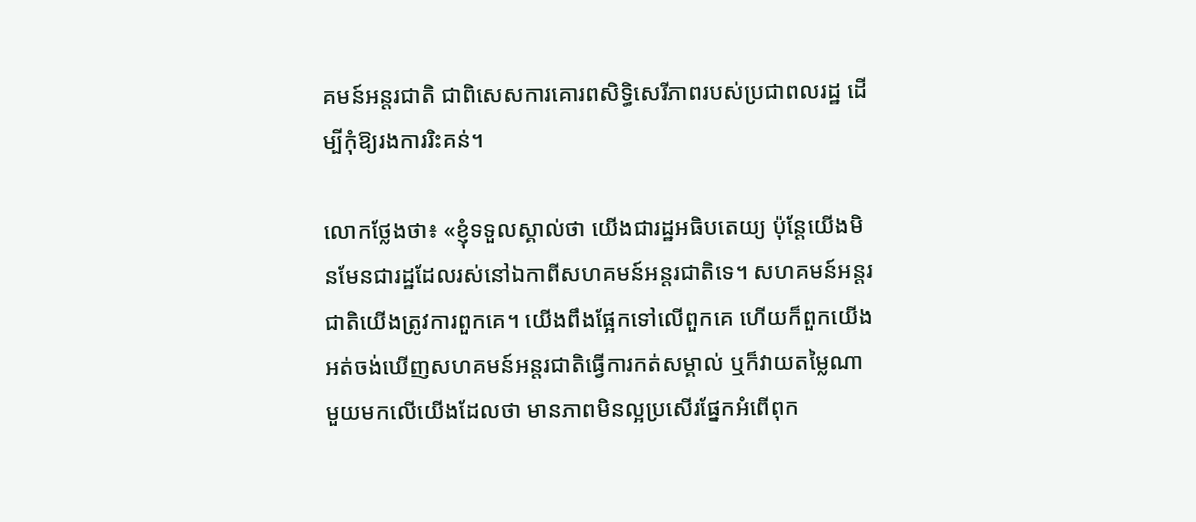គមន៍អន្តរជាតិ ជាពិសេសការគោរពសិទ្ធិសេរីភាពរបស់ប្រជាពលរដ្ឋ ដើម្បីកុំឱ្យរងការរិះគន់។

លោកថ្លែងថា៖ «ខ្ញុំទទួលស្គាល់ថា យើងជារដ្ឋអធិបតេយ្យ ប៉ុន្តែយើងមិនមែនជារដ្ឋដែលរស់នៅឯកាពីសហគមន៍អន្តរជាតិទេ។ សហគមន៍អន្តរជាតិយើងត្រូវការពួកគេ។ យើងពឹងផ្អែកទៅលើពួកគេ ហើយក៏ពួកយើងអត់ចង់ឃើញសហគមន៍អន្តរជាតិធ្វើការកត់សម្គាល់ ឬក៏វាយតម្លៃណាមួយមកលើយើងដែលថា មានភាពមិនល្អប្រសើរផ្នែកអំពើពុក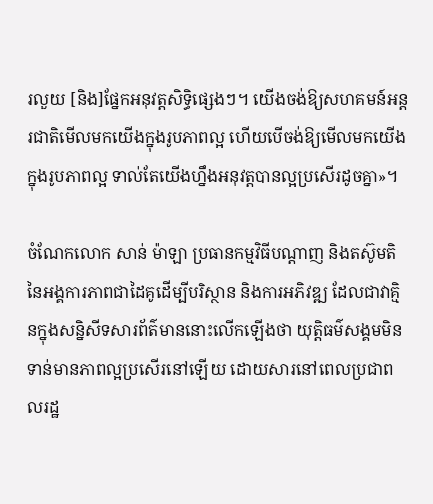រលួយ [និង]ផ្នែកអនុវត្តសិទ្ធិផ្សេងៗ។ យើងចង់ឱ្យសហគមន៍អន្តរជាតិមើលមកយើងក្នុងរូបភាពល្អ ហើយបើចង់ឱ្យមើលមកយើងក្នុងរូបភាពល្អ ទាល់តែយើងហ្នឹងអនុវត្តបានល្អប្រសើរដូចគ្នា»។

ចំណែកលោក សាន់ ម៉ាឡា ប្រធានកម្មវិធីបណ្ដាញ និងតស៊ូមតិនៃអង្គការភាពជាដៃគូដើម្បីបរិស្ថាន និងការអភិវឌ្ឍ ដែលជាវាគ្មិនក្នុងសន្និសីទសារព័ត៌មាននោះលើកឡើងថា យុត្តិធម៌សង្គមមិនទាន់មានភាពល្អប្រសើរនៅឡើយ ដោយសារនៅពេលប្រជាពលរដ្ឋ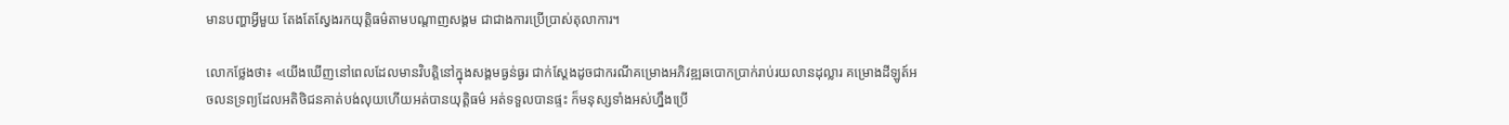មានបញ្ហាអ្វីមួយ តែងតែស្វែងរកយុត្តិធម៌តាមបណ្តាញសង្គម ជាជាងការប្រើប្រាស់តុលាការ។

លោកថ្លែងថា៖ «យើងឃើញនៅពេលដែលមានវិបត្តិនៅក្នុងសង្គមធ្ងន់ធ្ងរ ជាក់ស្ដែងដូចជាករណីគម្រោងអភិវឌ្ឍឆបោកប្រាក់រាប់រយលានដុល្លារ គម្រោងដីឡូត៍អចលនទ្រព្យដែលអតិថិជនគាត់បង់លុយហើយអត់បានយុត្តិធម៌ អត់ទទួលបានផ្ទះ ក៏មនុស្សទាំងអស់ហ្នឹងប្រើ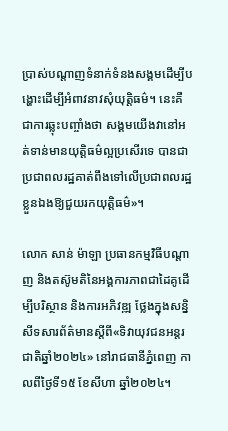ប្រាស់បណ្ដាញទំនាក់ទំនងសង្គមដើម្បីបង្ហោះដើម្បីអំពាវនាវសុំយុត្តិធម៌។ នេះគឺជាការឆ្លុះបញ្ចាំងថា សង្គមយើងវានៅអត់ទាន់មានយុត្តិធម៌ល្អប្រសើរទេ បានជាប្រជាពលរដ្ឋគាត់ពឹងទៅលើប្រជាពលរដ្ឋខ្លួនឯងឱ្យជួយរកយុត្តិធម៌»។

លោក សាន់ ម៉ាឡា ប្រធានកម្មវិធីបណ្ដាញ និងតស៊ូមតិនៃអង្គការភាពជាដៃគូដើម្បីបរិស្ថាន និងការអភិវឌ្ឍ ថ្លែងក្នុងសន្និសីទសារព័ត៌មានស្តីពី«ទិវាយុវជនអន្តរជាតិឆ្នាំ២០២៤» នៅរាជធានីភ្នំពេញ កាលពីថ្ងៃទី១៥ ខែសីហា ឆ្នាំ២០២៤។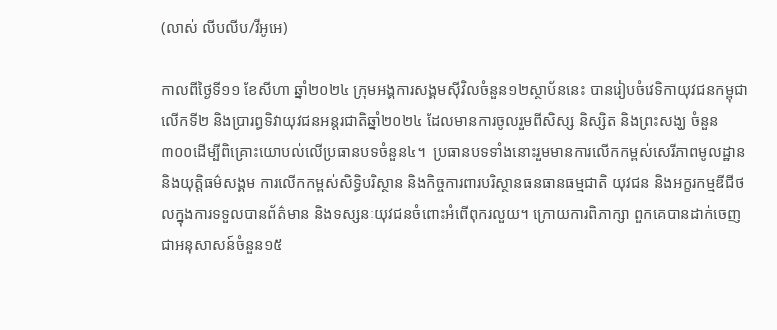(លាស់ លីបលីប/វីអូអេ)

កាលពីថ្ងៃទី១១ ខែសីហា ឆ្នាំ២០២៤ ក្រុមអង្គការសង្គមស៊ីវិលចំនួន១២ស្ថាប័ននេះ បានរៀបចំវេទិកាយុវជនកម្ពុជាលើកទី២ និងប្រារព្ធទិវាយុវជនអន្តរជាតិឆ្នាំ២០២៤ ដែលមានការចូលរួមពីសិស្ស និស្សិត និងព្រះសង្ឃ ចំនួន៣០០ដើម្បីពិគ្រោះយោបល់លើប្រធានបទចំនួន៤។  ប្រធានបទទាំងនោះរួមមានការលើកកម្ពស់សេរីភាពមូលដ្ឋាន និងយុត្តិធម៌សង្គម ការលើកកម្ពស់សិទ្ធិបរិស្ថាន និងកិច្ចការពារបរិស្ថានធនធានធម្មជាតិ យុវជន និងអក្ខរកម្មឌីជីថលក្នុងការទទួលបានព័ត៌មាន និងទស្សនៈយុវជនចំពោះអំពើពុករលួយ។ ក្រោយការពិភាក្សា ពួកគេបានដាក់ចេញជាអនុសាសន៍ចំនួន១៥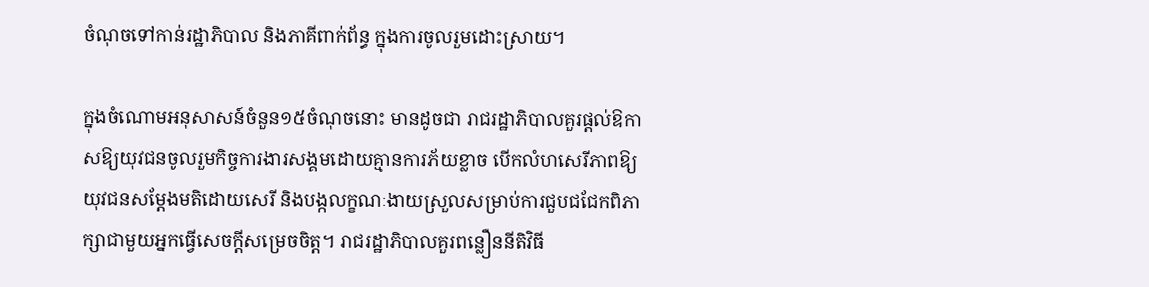ចំណុចទៅកាន់រដ្ឋាភិបាល និងភាគីពាក់ព័ន្ធ ក្នុងការចូលរួមដោះស្រាយ។

ក្នុងចំណោមអនុសាសន៍ចំនួន១៥ចំណុចនោះ មានដូចជា រាជរដ្ឋាភិបាលគួរផ្តល់ឱកាសឱ្យយុវជនចូលរួមកិច្ចការងារសង្គមដោយគ្មានការភ័យខ្លាច បើកលំហសេរីភាពឱ្យយុវជនសម្តែងមតិដោយសេរី និងបង្កលក្ខណៈងាយស្រួលសម្រាប់ការជួបជជែកពិភាក្សាជាមួយអ្នកធ្វើសេចក្តីសម្រេចចិត្ត។ រាជរដ្ឋាភិបាលគួរពន្លឿននីតិវិធី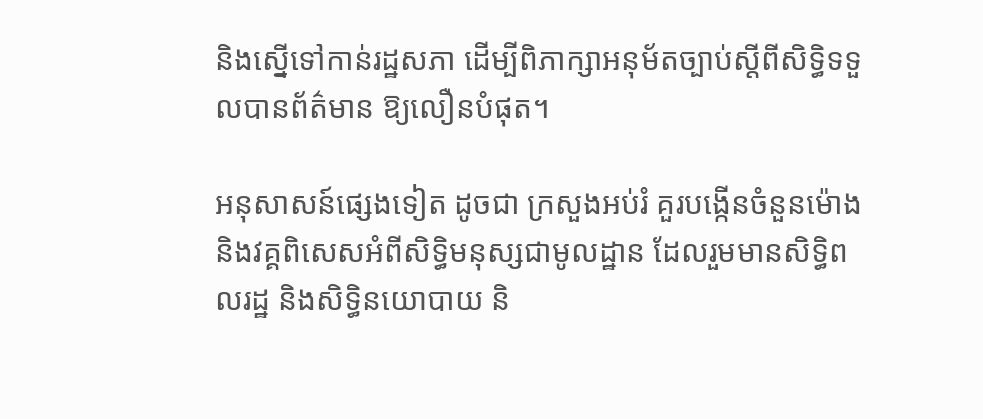និងស្នើទៅកាន់រដ្ឋសភា ដើម្បីពិភាក្សាអនុម័តច្បាប់ស្តីពីសិទ្ធិទទួលបានព័ត៌មាន ឱ្យលឿនបំផុត។

អនុសាសន៍ផ្សេងទៀត ដូចជា ក្រសួងអប់រំ គួរបង្កើនចំនួនម៉ោង និងវគ្គពិសេសអំពីសិទ្ធិមនុស្សជាមូលដ្ឋាន ដែលរួមមានសិទ្ធិពលរដ្ឋ និងសិទ្ធិនយោបាយ និ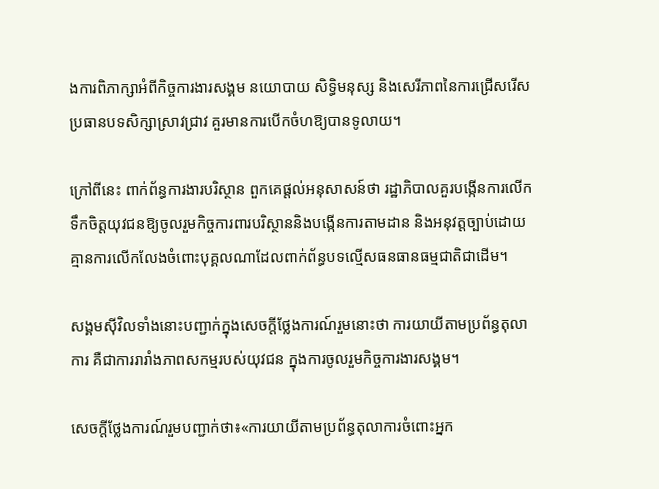ងការពិភាក្សាអំពីកិច្ចការងារសង្គម នយោបាយ សិទ្ធិមនុស្ស និងសេរីភាពនៃការជ្រើសរើសប្រធានបទសិក្សាស្រាវជ្រាវ គួរមានការបើកចំហឱ្យបានទូលាយ។

ក្រៅពីនេះ ពាក់ព័ន្ធការងារបរិស្ថាន ពួកគេផ្តល់អនុសាសន៍ថា រដ្ឋាភិបាលគួរបង្កើនការលើកទឹកចិត្តយុវជនឱ្យចូលរួមកិច្ចការពារបរិស្ថាននិងបង្កើនការតាមដាន និងអនុវត្តច្បាប់ដោយគ្មានការលើកលែងចំពោះបុគ្គលណាដែលពាក់ព័ន្ធបទល្មើសធនធានធម្មជាតិជាដើម។

សង្គមស៊ីវិលទាំងនោះបញ្ជាក់ក្នុងសេចក្តីថ្លែងការណ៍រួមនោះថា ការយាយីតាមប្រព័ន្ធតុលាការ គឺជាការរារាំងភាពសកម្មរបស់យុវជន ក្នុងការចូលរួមកិច្ចការងារសង្គម។

សេចក្តីថ្លែងការណ៍រួមបញ្ជាក់ថា៖«ការយាយីតាមប្រព័ន្ធតុលាការចំពោះអ្នក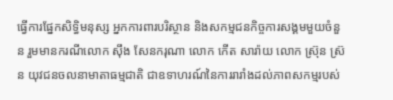ធ្វើការផ្នែកសិទ្ធិមនុស្ស អ្នកការពារបរិស្ថាន និងសកម្មជនកិច្ចការសង្គមមួយចំនួន រួមមានករណីលោក ស៊ឹង សែនករុណា លោក កើត សារ៉ាយ លោក ស្រ៊ុន ស្រ៊ន យុវជនចលនាមាតាធម្មជាតិ ជាឧទាហរណ៍នៃការរារាំងដល់ភាពសកម្មរបស់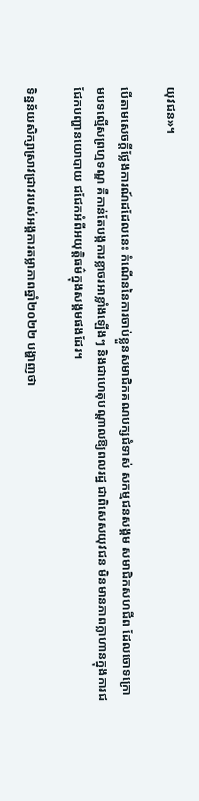យុវជន»។

បើតាមសេចក្តីថ្លែងការណ៍ដដែលនេះ កំណើននៃការចាប់ខ្លួនសមាជិកគណបក្សជំទាស់ សកម្មជនសង្គម សមាជិកសហជីព ដែលចោទក្រោមបទល្មើសព្រហ្មទណ្ឌ គឺកាន់តែបង្កការខ្លាចរអាខ្លាំងឡើងៗ និងជាហេតុបណ្តាលឱ្យពលរដ្ឋ ជាពិសេសយុវជន មិនមានភាពក្លាហានក្នុងការជជែកបញ្ហានយោបាយ ជជែកអំពីអយុត្តិធម៌ក្នុងសង្គមផងដែរ។

ទិន្នន័យសិក្សាស្រាវជ្រាវរបស់អង្គការតម្លាភាពឆ្នាំ២០២២ បង្ហាញថា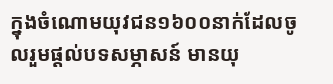ក្នុងចំណោមយុវជន១៦០០នាក់ដែលចូលរួមផ្តល់បទសម្ភាសន៍ មានយុ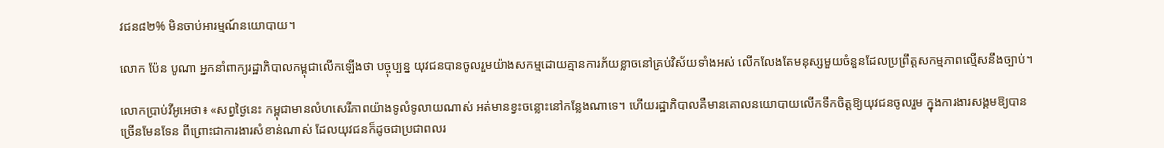វជន៨២% មិនចាប់អារម្មណ៍នយោបាយ។

លោក ប៉ែន បូណា អ្នកនាំពាក្យរដ្ឋាភិបាលកម្ពុជាលើកឡើងថា បច្ចុប្បន្ន យុវជនបានចូលរួមយ៉ាងសកម្មដោយគ្មានការភ័យខ្លាចនៅគ្រប់វិស័យទាំងអស់ លើកលែងតែមនុស្សមួយចំនួនដែលប្រព្រឹត្តសកម្មភាពល្មើសនឹងច្បាប់។

លោកប្រាប់វីអូអេថា៖ «សព្វថ្ងៃនេះ កម្ពុជាមានលំហសេរីភាពយ៉ាងទូលំទូលាយណាស់ អត់មានខ្វះចន្លោះនៅកន្លែងណាទេ។ ហើយរដ្ឋាភិបាលគឺមានគោលនយោបាយលើកទឹកចិត្តឱ្យយុវជនចូលរួម ក្នុងការងារសង្គមឱ្យបានច្រើនមែនទែន ពីព្រោះជាការងារសំខាន់ណាស់ ដែលយុវជនក៏ដូចជាប្រជាពលរ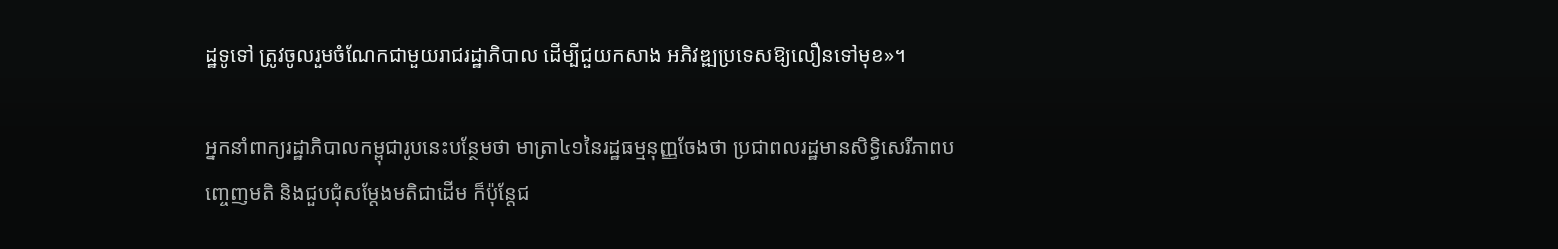ដ្ឋទូទៅ ត្រូវចូលរួមចំណែកជាមួយរាជរដ្ឋាភិបាល ដើម្បីជួយកសាង អភិវឌ្ឍប្រទេសឱ្យលឿនទៅមុខ»។

អ្នកនាំពាក្យរដ្ឋាភិបាលកម្ពុជារូបនេះបន្ថែមថា មាត្រា៤១នៃរដ្ឋធម្មនុញ្ញចែងថា ប្រជាពលរដ្ឋមានសិទ្ធិសេរីភាពបញ្ចេញមតិ និងជួបជុំសម្តែងមតិជាដើម ក៏ប៉ុន្តែជ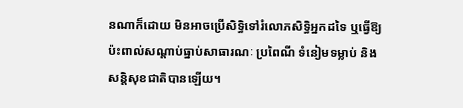នណាក៏ដោយ មិនអាចប្រើសិទ្ធិទៅរំលោភសិទ្ធិអ្នកដទៃ ឬធ្វើឱ្យប៉ះពាល់សណ្តាប់ធ្នាប់សាធារណៈ ប្រពៃណី ទំនៀមទម្លាប់ និងសន្តិសុខជាតិបានឡើយ។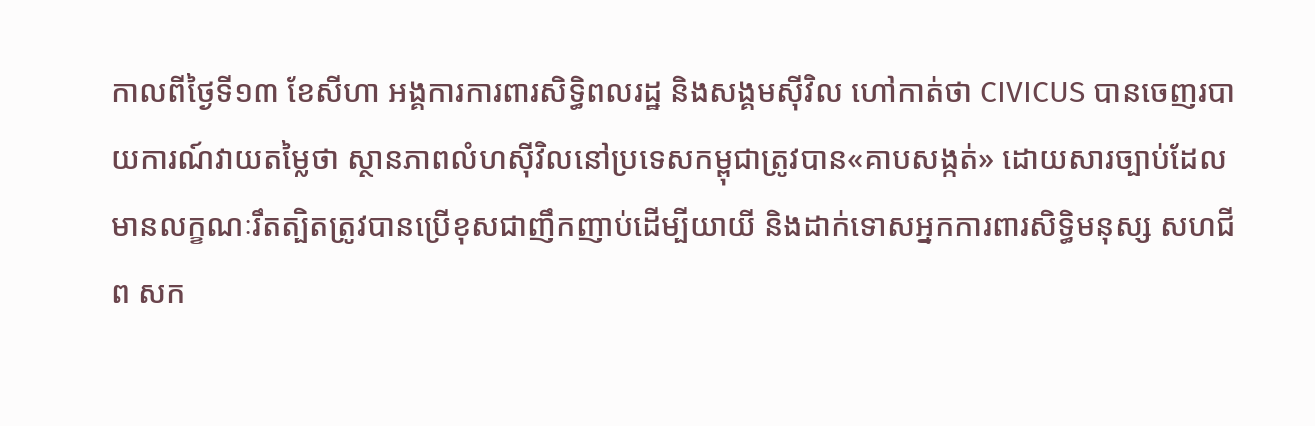កាលពីថ្ងៃទី១៣ ខែសីហា អង្គការការពារសិទ្ធិពលរដ្ឋ និងសង្គមស៊ីវិល ហៅកាត់ថា CIVICUS បានចេញរបាយការណ៍វាយតម្លៃថា ស្ថានភាពលំហស៊ីវិលនៅប្រទេសកម្ពុជាត្រូវបាន«គាបសង្កត់» ដោយសារច្បាប់ដែលមានលក្ខណៈរឹតត្បិតត្រូវបានប្រើខុសជាញឹកញាប់ដើម្បីយាយី និងដាក់ទោសអ្នកការពារសិទ្ធិមនុស្ស សហជីព សក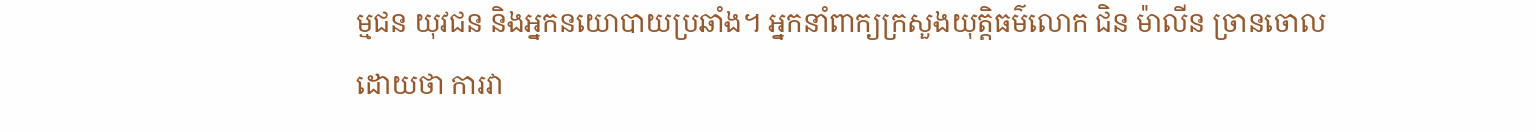ម្មជន យុវជន និងអ្នកនយោបាយប្រឆាំង។ អ្នកនាំពាក្យក្រសួងយុត្តិធម៌លោក ជិន ម៉ាលីន ច្រានចោល ដោយថា ការវា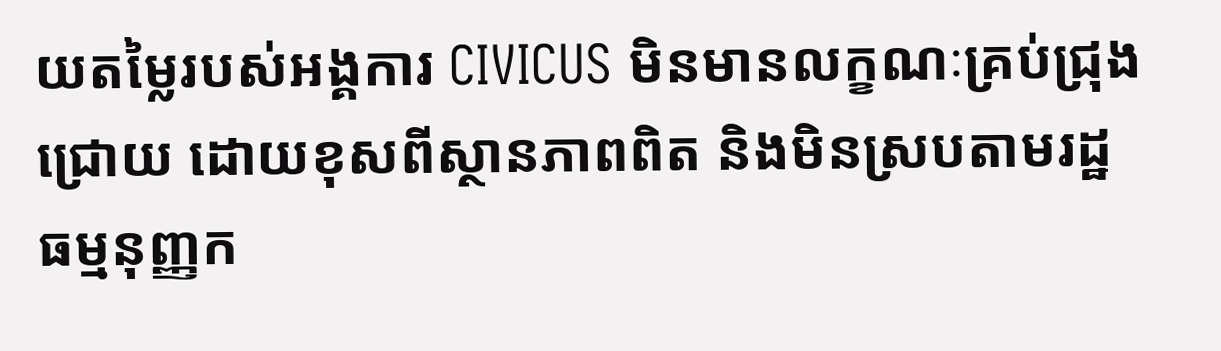យតម្លៃរបស់អង្គការ CIVICUS មិនមានលក្ខណៈគ្រប់ជ្រុងជ្រោយ ដោយខុសពីស្ថានភាពពិត និងមិនស្របតាមរដ្ឋធម្មនុញ្ញក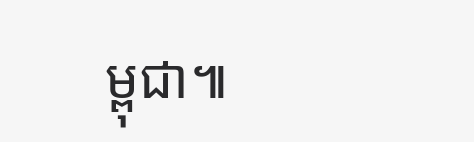ម្ពុជា៕